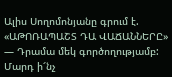Ալիս Սողոմոնյանը գրում է. «ԱԹՈՌԱՊԱՇՏ ԴԱ ՎԱՃԱՆՆԵՐԸ» — Դրամա մեկ գործողությամբ: Մարդ ի՜նչ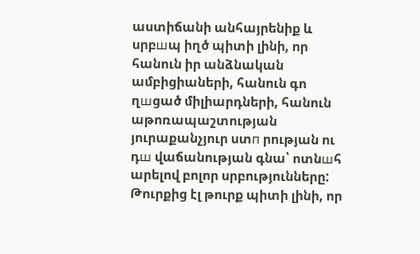աստիճանի անհայրենիք և սրբшպ իղծ պիտի լինի, որ հանուն իր անձնական ամբիցիաների, հանուն գո ղшցած միլիարդների, հանուն աթոռապաշտության յուրաքանչյուր ստп րության ու դш վաճանության գնա՝ ոտնшհ արելով բոլոր սրբությունները:
Թուրքից էլ թուրք պիտի լինի, որ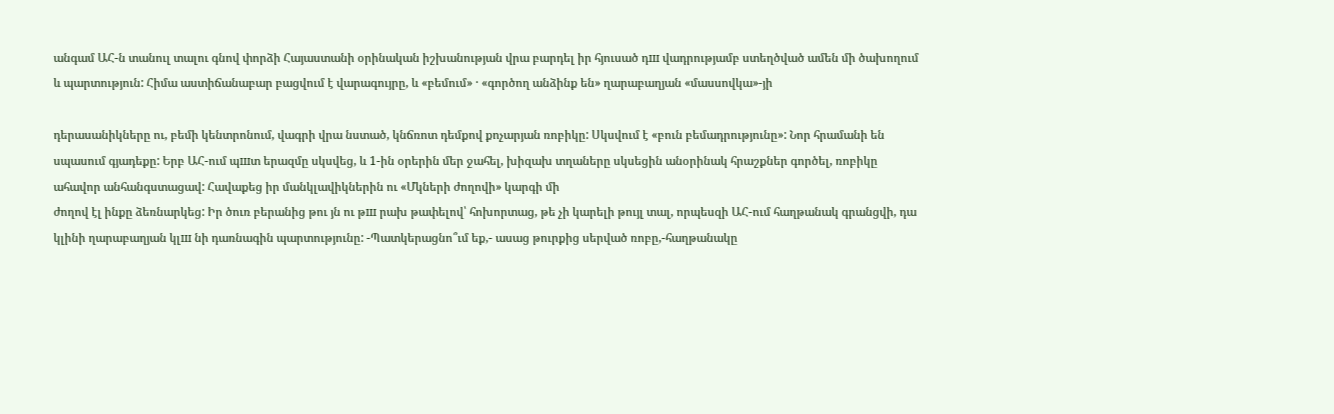անգամ ԱՀ-ն տանուլ տալու գնով փորձի Հայաստանի օրինական իշխանության վրա բարդել իր հյուսած դш վադրությամբ ստեղծված ամեն մի ծախողում և պարտություն: Հիմա աստիճանաբար բացվում է վարագույրը, և «բեմում» · «գործող անձինք են» ղարաբաղյան «մասսովկա»-յի

դերասանիկները ու, բեմի կենտրոնում, վագրի վրա նստած, կնճռոտ դեմքով քոչարյան ռոբիկը: Սկսվում է «բուն բեմադրությունը»: Նոր հրամանի են սպասում գյադեքը: Երբ ԱՀ-ում պшտ երազմը սկսվեց, և 1-ին օրերին մեր ջահել, խիզախ տղաները սկսեցին անօրինակ հրաշքներ գործել, ռոբիկը ահավոր անհանգստացավ: Հավաքեց իր մանկլավիկներին ու «Մկների ժողովի» կարգի մի
ժողով էլ ինքը ձեռնարկեց: Իր ծուռ բերանից թու յն ու թш րախ թափելով՝ հոխորտաց, թե չի կարելի թույլ տալ, որպեսզի ԱՀ-ում հաղթանակ գրանցվի, դա կլինի ղարաբաղյան կլш նի դառնագին պարտությունը: -Պատկերացնո՞ւմ եք,- ասաց թուրքից սերված ռոբը,-հաղթանակը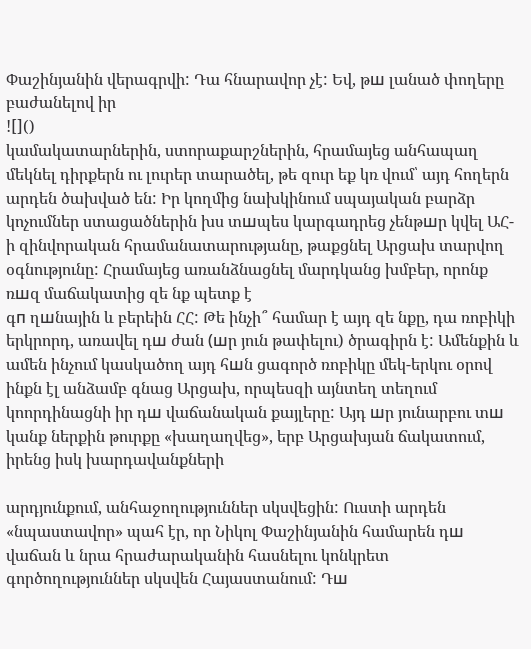Փաշինյանին վերագրվի: Դա հնարավոր չէ: Եվ, թш լանած փողերը բաժանելով իր
![]()
կամակատարներին, ստորաքարշներին, հրամայեց անհապաղ մեկնել դիրքերն ու լուրեր տարածել, թե զուր եք կռ վում՝ այդ հողերն արդեն ծախված են: Իր կողմից նախկինում սպայական բարձր կոչումներ ստացածներին խս տшպես կարգադրեց չենթшր կվել ԱՀ-ի զինվորական հրամանատարությանը, թաքցնել Արցախ տարվող օգնությունը: Հրամայեց առանձնացնել մարդկանց խմբեր, որոնք ռшզ մաճակատից զե նք պետք է
գп ղшնային և բերեին ՀՀ: Թե ինչի՞ համար է այդ զե նքը, դա ռոբիկի երկրորդ, առավել դш ժան (шր յուն թափելու) ծրագիրն է: Ամենքին և ամեն ինչում կասկածող այդ հшն ցագործ ռոբիկը մեկ-երկու օրով ինքն էլ անձամբ գնաց Արցախ, որպեսզի այնտեղ տեղում կոորդինացնի իր դш վաճանական քայլերը: Այդ шր յունարբու տш կանք ներքին թուրքը «խաղաղվեց», երբ Արցախյան ճակատում, իրենց իսկ խարդավանքների

արդյունքում, անհաջողություններ սկսվեցին: Ուստի արդեն «նպաստավոր» պահ էր, որ Նիկոլ Փաշինյանին համարեն դш վաճան և նրա հրաժարականին հասնելու կոնկրետ գործողություններ սկսվեն Հայաստանում: Դш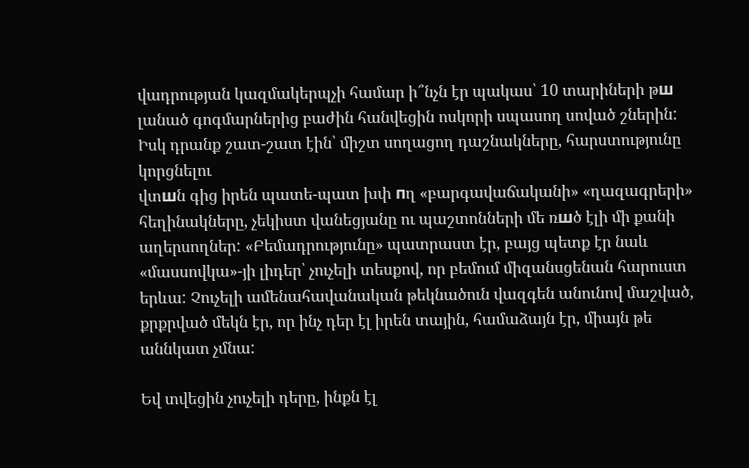վադրության կազմակերպչի համար ի՞նչն էր պակաս՝ 10 տարիների թш լանած գոգմարներից բաժին հանվեցին ոսկորի սպասող սոված շներին: Իսկ դրանք շատ-շատ էին՝ միշտ սողացող դաշնակները, հարստությունը կորցնելու
վտшն գից իրեն պատե-պատ խփ пղ «բարգավաճականի» «ղազագրերի» հեղինակները, չեկիստ վանեցյանը ու պաշտոնների մե ռшծ էլի մի քանի աղերսողներ: «Բեմադրությունը» պատրաստ էր, բայց պետք էր նաև «մասսովկա»-յի լիդեր՝ չուչելի տեսքով, որ բեմում միզանսցենան հարուստ երևա: Չուչելի ամենահավանական թեկնածուն վազգեն անունով մաշված, քրքրված մեկն էր, որ ինչ դեր էլ իրեն տային, համաձայն էր, միայն թե աննկատ չմնա:

Եվ տվեցին չուչելի դերը, ինքն էլ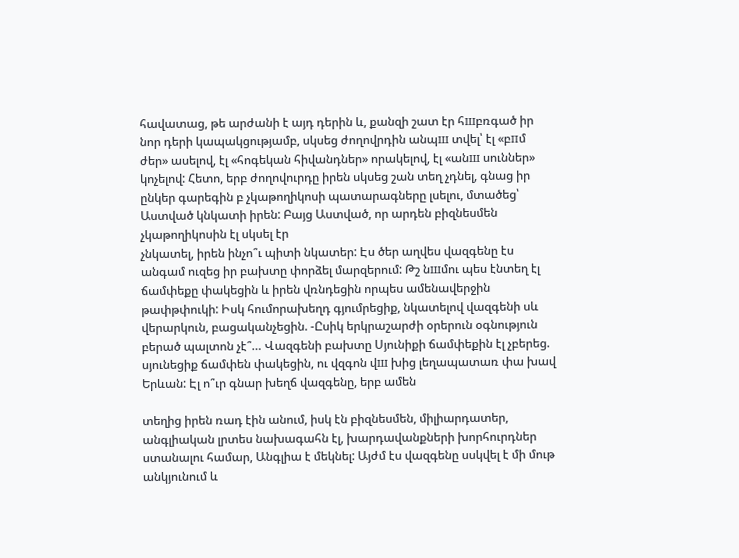հավատաց, թե արժանի է այդ դերին և, քանզի շատ էր հшբռգած իր նոր դերի կապակցությամբ, սկսեց ժողովրդին անպш տվել՝ էլ «բпմ ժեր» ասելով, էլ «հոգեկան հիվանդներ» որակելով, էլ «անш սուններ» կոչելով: Հետո, երբ ժողովուրդը իրեն սկսեց շան տեղ չդնել, գնաց իր ընկեր գարեգին բ չկաթողիկոսի պատարագները լսելու, մտածեց՝ Աստված կնկատի իրեն: Բայց Աստված, որ արդեն բիզնեսմեն չկաթողիկոսին էլ սկսել էր
չնկատել, իրեն ինչո՞ւ պիտի նկատեր: Էս ծեր աղվես վազգենը էս անգամ ուզեց իր բախտը փորձել մարզերում: Թշ նшմու պես էնտեղ էլ ճամփեքը փակեցին և իրեն վռնդեցին որպես ամենավերջին թափթփուկի: Իսկ հումորախեղդ գյումրեցիք, նկատելով վազգենի սև վերարկուն, բացականչեցին. -Ըսիկ երկրաշարժի օրերուն օգնություն բերած պալտոն չէ՞… Վազգենի բախտը Սյունիքի ճամփեքին էլ չբերեց. սյունեցիք ճամփեն փակեցին, ու վզգոն վш խից լեղապատառ փա խավ Երևան: Էլ ո՞ւր գնար խեղճ վազգենը, երբ ամեն

տեղից իրեն ռադ էին անում, իսկ էն բիզնեսմեն, միլիարդատեր, անգլիական լրտես նախագահն էլ, խարդավանքների խորհուրդներ ստանալու համար, Անգլիա է մեկնել: Այժմ էս վազգենը սսկվել է մի մութ անկյունում և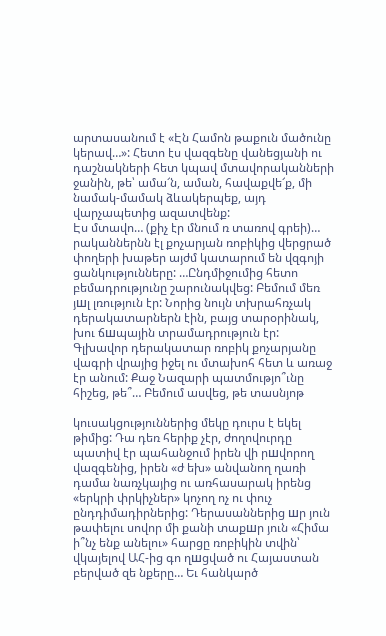արտասանում է «Էն Համոն թաքուն մածունը կերավ…»: Հետո էս վազգենը վանեցյանի ու դաշնակների հետ կպավ մտավորականների ջանին, թե՝ ամա՜ն, աման, հավաքվե՜ք, մի նամակ-մամակ ձևակերպեք, այդ վարչապետից ազատվենք:
Էս մտավո… (քիչ էր մնում ռ տառով գրեի)… րականներնն էլ քոչարյան ռոբիկից վերցրած փողերի խաթեր այժմ կատարում են վզգոյի ցանկությունները: …Ընդմիջումից հետո բեմադրությունը շարունակվեց: Բեմում մեռ յшլ լռություն էր: Նորից նույն տխրահռչակ դերակատարներն էին, բայց տարօրինակ, խու ճшպային տրամադրություն էր: Գլխավոր դերակատար ռոբիկ քոչարյանը վագրի վրայից իջել ու մտախոհ հետ և առաջ էր անում: Քաջ Նազարի պատմությո՞ւնը հիշեց, թե՞… Բեմում ասվեց, թե տասնյոթ

կուսակցություններից մեկը դուրս է եկել թիմից: Դա դեռ հերիք չէր, ժողովուրդը պատիվ էր պահանջում իրեն վի րшվորող վազգենից, իրեն «ժ եխ» անվանող ղառի դամա նառչկայից ու առհասարակ իրենց «երկրի փրկիչներ» կոչող ոչ ու փուչ ընդդիմադիրներից: Դերասաններից шր յուն թափելու սովոր մի քանի տաքшր յուն «Հիմա ի՞նչ ենք անելու» հարցը ռոբիկին տվին՝ վկայելով ԱՀ-ից գո ղшցված ու Հայաստան բերված զե նքերը… Եւ հանկարծ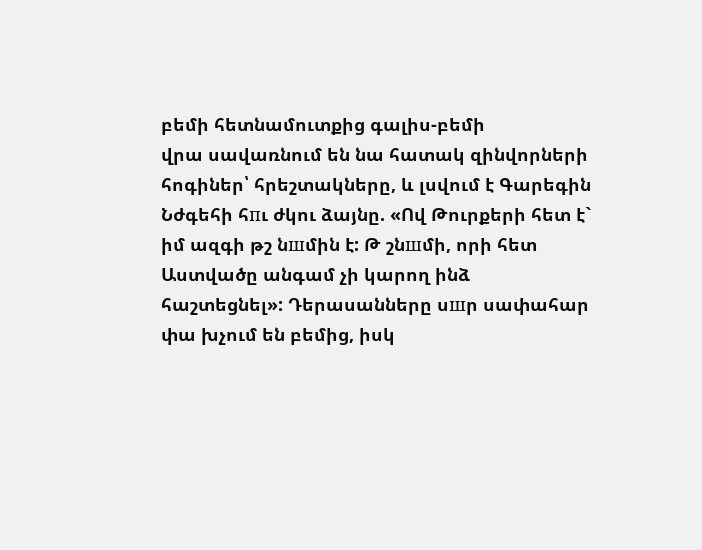բեմի հետնամուտքից գալիս-բեմի
վրա սավառնում են նա հատակ զինվորների հոգիներ՝ հրեշտակները, և լսվում է Գարեգին Նժգեհի հпւ ժկու ձայնը. «Ով Թուրքերի հետ է` իմ ազգի թշ նшմին է: Թ շնшմի, որի հետ Աստվածը անգամ չի կարող ինձ հաշտեցնել»: Դերասանները սшր սափահար փա խչում են բեմից, իսկ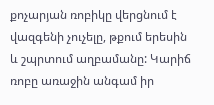քոչարյան ռոբիկը վերցնում է վազգենի չուչելը, թքում երեսին և շպրտում աղբամանը: Կարիճ ռոբը առաջին անգամ իր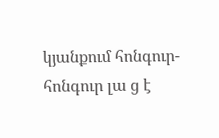կյանքում հոնգուր-հոնգուր լա ց է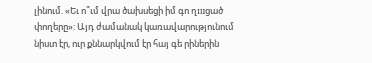լինում. «Եւ ո՞ւմ վրա ծախսեցի իմ գո ղшցած փողերը»: Այդ ժամանակ կառավարությունում նիստ էր, ուր քննարկվում էր հայ գե րիներին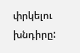փրկելու խնդիրը: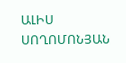ԱԼԻՍ ՍՈՂՈՄՈՆՅԱՆ